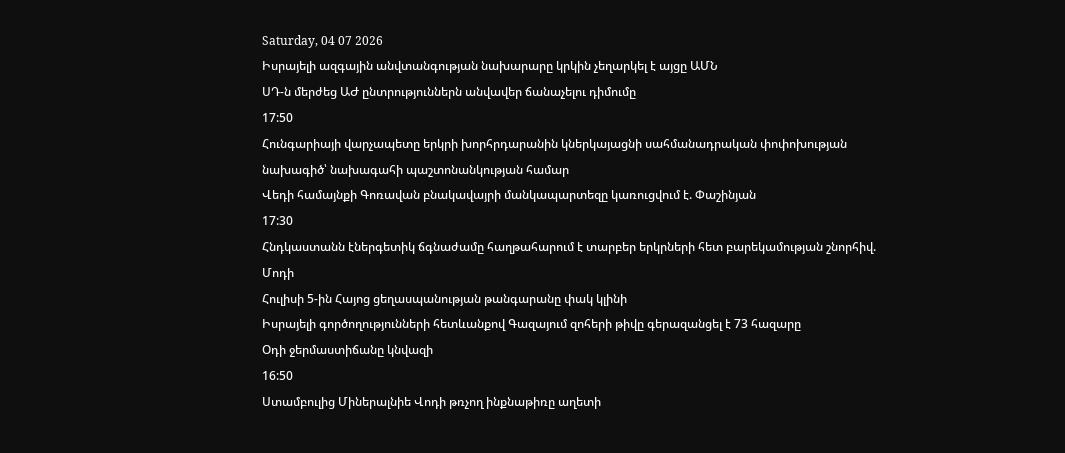Saturday, 04 07 2026
Իսրայելի ազգային անվտանգության նախարարը կրկին չեղարկել է այցը ԱՄՆ
ՍԴ-ն մերժեց ԱԺ ընտրություններն անվավեր ճանաչելու դիմումը
17:50
Հունգարիայի վարչապետը երկրի խորհրդարանին կներկայացնի սահմանադրական փոփոխության նախագիծ՝ նախագահի պաշտոնանկության համար
Վեդի համայնքի Գոռավան բնակավայրի մանկապարտեզը կառուցվում է. Փաշինյան
17:30
Հնդկաստանն էներգետիկ ճգնաժամը հաղթահարում է տարբեր երկրների հետ բարեկամության շնորհիվ. Մոդի
Հուլիսի 5-ին Հայոց ցեղասպանության թանգարանը փակ կլինի
Իսրայելի գործողությունների հետևանքով Գազայում զոհերի թիվը գերազանցել է 73 հազարը
Օդի ջերմաստիճանը կնվազի
16:50
Ստամբուլից Միներալնիե Վոդի թռչող ինքնաթիռը աղետի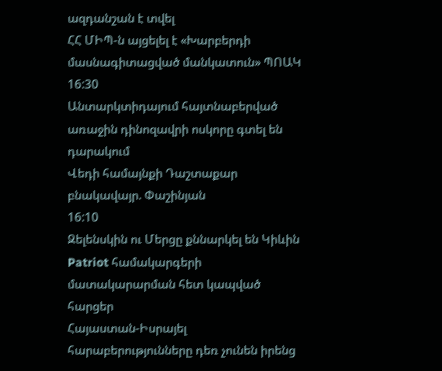ազդանշան է տվել
ՀՀ ՄԻՊ-ն այցելել է «Խարբերդի մասնագիտացված մանկատուն» ՊՈԱԿ
16:30
Անտարկտիդայում հայտնաբերված առաջին դինոզավրի ոսկորը գտել են դարակում
Վեդի համայնքի Դաշտաքար բնակավայր. Փաշինյան
16:10
Զելենսկին ու Մերցը քննարկել են Կիևին Patriot համակարգերի մատակարարման հետ կապված հարցեր
Հայաստան-Իսրայել հարաբերությունները դեռ չունեն իրենց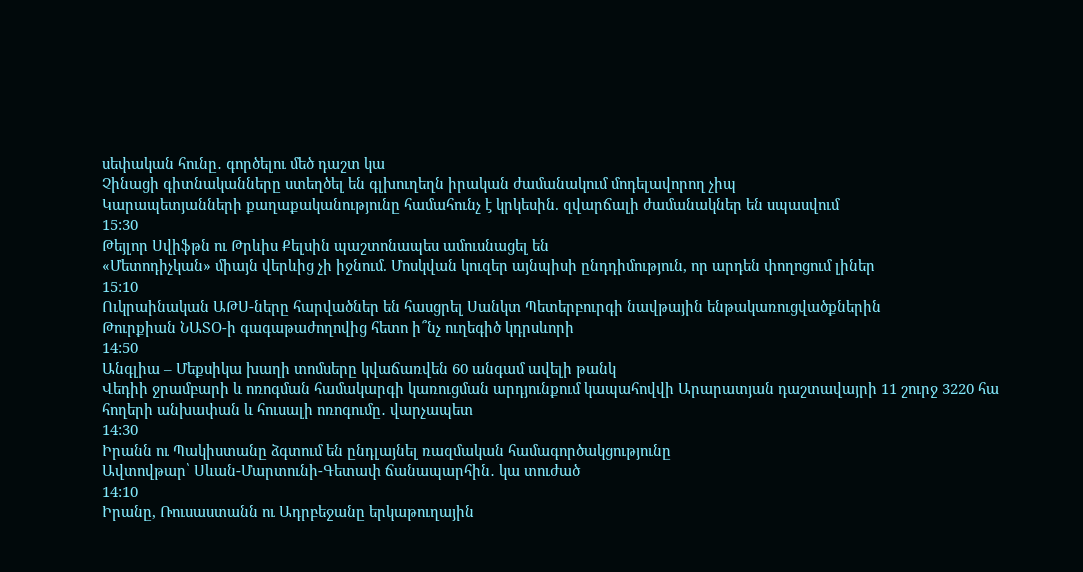սեփական հունը․ գործելու մեծ դաշտ կա
Չինացի գիտնականները ստեղծել են գլխուղեղն իրական ժամանակում մոդելավորող չիպ
Կարապետյանների քաղաքականությունը համահունչ է կրկեսին. զվարճալի ժամանակներ են սպասվում
15:30
Թեյլոր Սվիֆթն ու Թրևիս Քելսին պաշտոնապես ամուսնացել են
«Մետոդիչկան» միայն վերևից չի իջնում. Մոսկվան կուզեր այնպիսի ընդդիմություն, որ արդեն փողոցում լիներ
15:10
Ուկրաինական ԱԹՍ-ները հարվածներ են հասցրել Սանկտ Պետերբուրգի նավթային ենթակառուցվածքներին
Թուրքիան ՆԱՏՕ-ի գագաթաժողովից հետո ի՞նչ ուղեգիծ կդրսևորի
14:50
Անգլիա – Մեքսիկա խաղի տոմսերը կվաճառվեն 60 անգամ ավելի թանկ
Վեդիի ջրամբարի և ոռոգման համակարգի կառուցման արդյունքում կապահովվի Արարատյան դաշտավայրի 11 շուրջ 3220 հա հողերի անխափան և հուսալի ոռոգումը․ վարչապետ
14:30
Իրանն ու Պակիստանը ձգտում են ընդլայնել ռազմական համագործակցությունը
Ավտովթար՝ Սևան-Մարտունի-Գետափ ճանապարհին․ կա տուժած
14:10
Իրանը, Ռուսաստանն ու Ադրբեջանը երկաթուղային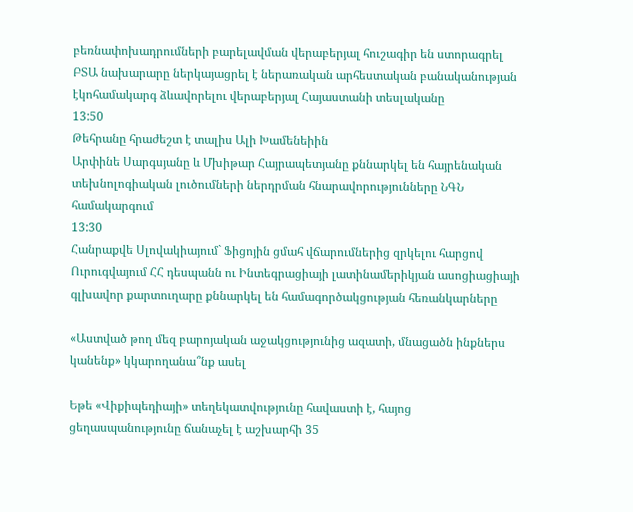բեռնափոխադրումների բարելավման վերաբերյալ հուշագիր են ստորագրել
ԲՏԱ նախարարը ներկայացրել է ներառական արհեստական բանականության էկոհամակարգ ձևավորելու վերաբերյալ Հայաստանի տեսլականը
13:50
Թեհրանը հրաժեշտ է տալիս Ալի Խամենեիին
Արփինե Սարգսյանը և Մխիթար Հայրապետյանը քննարկել են հայրենական տեխնոլոգիական լուծումների ներդրման հնարավորությունները ՆԳՆ համակարգում
13:30
Հանրաքվե Սլովակիայում` Ֆիցոյին ցմահ վճարումներից զրկելու հարցով
Ուրուգվայում ՀՀ դեսպանն ու Ինտեգրացիայի լատինամերիկյան ասոցիացիայի գլխավոր քարտուղարը քննարկել են համագործակցության հեռանկարները

«Աստված թող մեզ բարոյական աջակցությունից ազատի, մնացածն ինքներս կանենք» կկարողանա՞նք ասել

Եթե «Վիքիպեդիայի» տեղեկատվությունը հավաստի է, հայոց ցեղասպանությունը ճանաչել է աշխարհի 35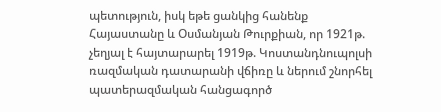պետություն, իսկ եթե ցանկից հանենք Հայաստանը և Օսմանյան Թուրքիան, որ 1921թ. չեղյալ է հայտարարել 1919թ. Կոստանդնուպոլսի ռազմական դատարանի վճիռը և ներում շնորհել պատերազմական հանցագործ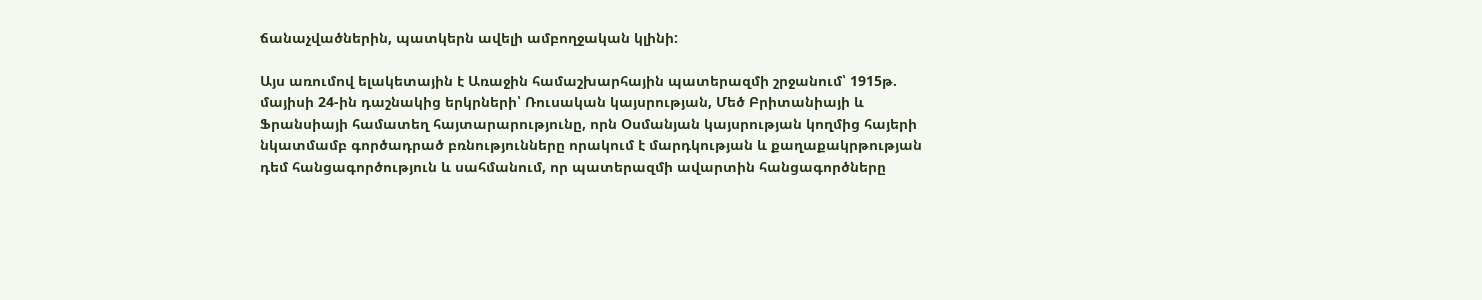ճանաչվածներին, պատկերն ավելի ամբողջական կլինի:

Այս առումով ելակետային է Առաջին համաշխարհային պատերազմի շրջանում՝ 1915թ. մայիսի 24-ին դաշնակից երկրների՝ Ռուսական կայսրության, Մեծ Բրիտանիայի և Ֆրանսիայի համատեղ հայտարարությունը, որն Օսմանյան կայսրության կողմից հայերի նկատմամբ գործադրած բռնությունները որակում է մարդկության և քաղաքակրթության դեմ հանցագործություն և սահմանում, որ պատերազմի ավարտին հանցագործները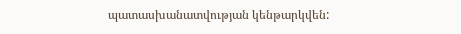պատասխանատվության կենթարկվեն: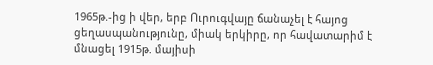1965թ.-ից ի վեր, երբ Ուրուգվայը ճանաչել է հայոց ցեղասպանությունը, միակ երկիրը, որ հավատարիմ է մնացել 1915թ. մայիսի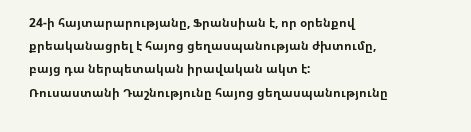24-ի հայտարարությանը, Ֆրանսիան է, որ օրենքով քրեականացրել է հայոց ցեղասպանության ժխտումը, բայց դա ներպետական իրավական ակտ է: Ռուսաստանի Դաշնությունը հայոց ցեղասպանությունը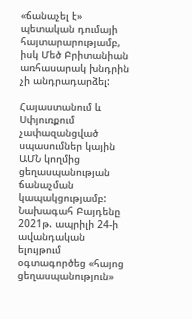«ճանաչել է» պետական դումայի հայտարարությամբ, իսկ Մեծ Բրիտանիան առհասարակ խնդրին չի անդրադարձել:

Հայաստանում և Սփյուռքում չափազանցված սպասումներ կային ԱՄՆ կողմից ցեղասպանության ճանաչման կապակցությամբ: Նախագահ Բայդենը 2021թ. ապրիլի 24-ի ավանդական ելույթում օգտագործեց «հայոց ցեղասպանություն»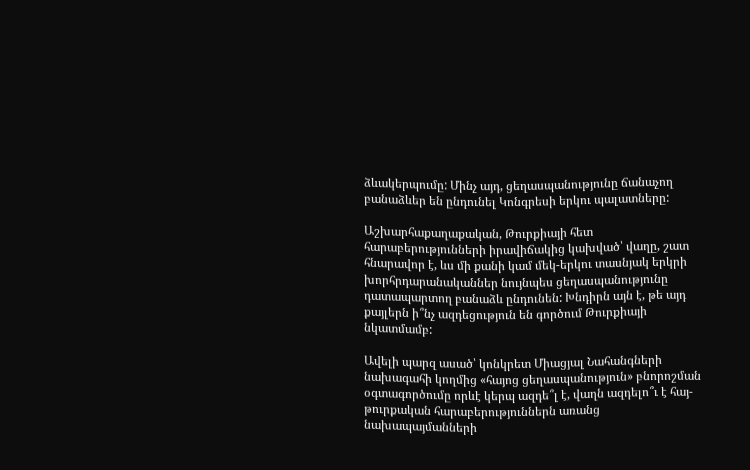ձևակերպումը: Մինչ այդ, ցեղասպանությունը ճանաչող բանաձևեր են ընդունել Կոնգրեսի երկու պալատները:

Աշխարհաքաղաքական, Թուրքիայի հետ հարաբերությունների իրավիճակից կախված՝ վաղը, շատ հնարավոր է, ևս մի քանի կամ մեկ-երկու տասնյակ երկրի խորհրդարանականներ նույնպես ցեղասպանությունը դատապարտող բանաձև ընդունեն: Խնդիրն այն է, թե այդ քայլերն ի՞նչ ազդեցություն են գործում Թուրքիայի նկատմամբ:

Ավելի պարզ ասած՝ կոնկրետ Միացյալ Նահանգների նախագահի կողմից «հայոց ցեղասպանություն» բնորոշման օգտագործումը որևէ կերպ ազդե՞լ է, վաղն ազդելո՞ւ է հայ-թուրքական հարաբերություններն առանց նախապայմանների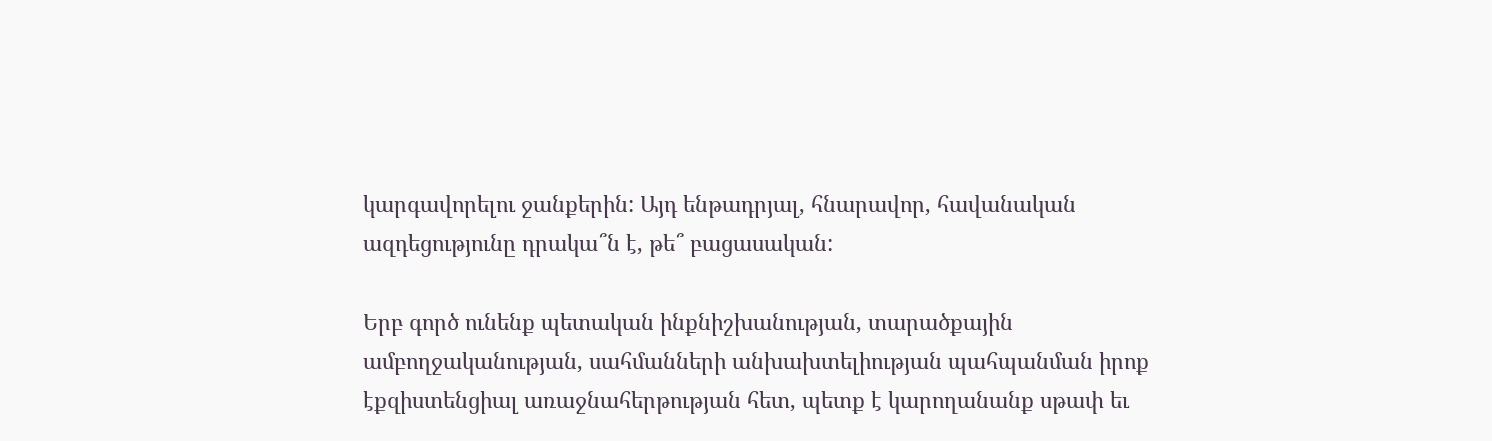կարգավորելու ջանքերին: Այդ ենթադրյալ, հնարավոր, հավանական ազդեցությունը դրակա՞ն է, թե՞ բացասական:

Երբ գործ ունենք պետական ինքնիշխանության, տարածքային ամբողջականության, սահմանների անխախտելիության պահպանման իրոք էքզիստենցիալ առաջնահերթության հետ, պետք է կարողանանք սթափ եւ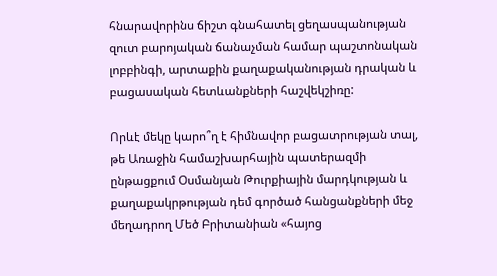հնարավորինս ճիշտ գնահատել ցեղասպանության զուտ բարոյական ճանաչման համար պաշտոնական լոբբինգի, արտաքին քաղաքականության դրական և բացասական հետևանքների հաշվեկշիռը:

Որևէ մեկը կարո՞ղ է հիմնավոր բացատրության տալ, թե Առաջին համաշխարհային պատերազմի ընթացքում Օսմանյան Թուրքիային մարդկության և քաղաքակրթության դեմ գործած հանցանքների մեջ մեղադրող Մեծ Բրիտանիան «հայոց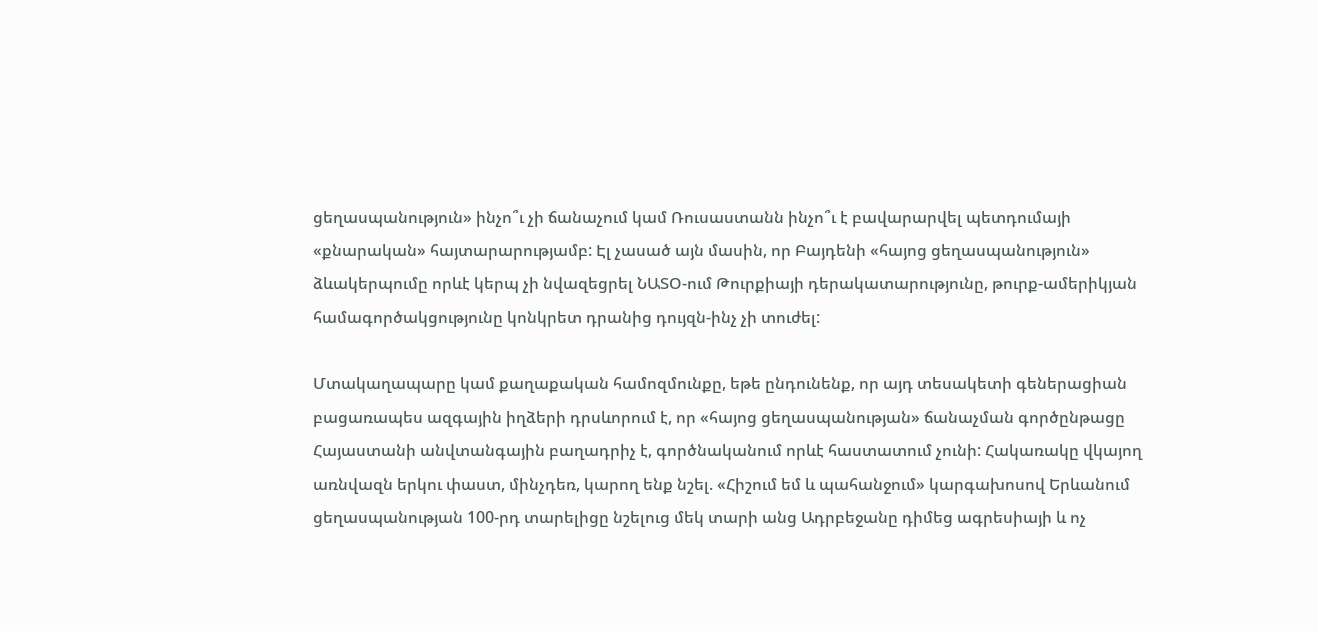ցեղասպանություն» ինչո՞ւ չի ճանաչում կամ Ռուսաստանն ինչո՞ւ է բավարարվել պետդումայի «քնարական» հայտարարությամբ: Էլ չասած այն մասին, որ Բայդենի «հայոց ցեղասպանություն» ձևակերպումը որևէ կերպ չի նվազեցրել ՆԱՏՕ-ում Թուրքիայի դերակատարությունը, թուրք-ամերիկյան համագործակցությունը կոնկրետ դրանից դույզն-ինչ չի տուժել:

Մտակաղապարը կամ քաղաքական համոզմունքը, եթե ընդունենք, որ այդ տեսակետի գեներացիան բացառապես ազգային իղձերի դրսևորում է, որ «հայոց ցեղասպանության» ճանաչման գործընթացը Հայաստանի անվտանգային բաղադրիչ է, գործնականում որևէ հաստատում չունի: Հակառակը վկայող առնվազն երկու փաստ, մինչդեռ, կարող ենք նշել. «Հիշում եմ և պահանջում» կարգախոսով Երևանում ցեղասպանության 100-րդ տարելիցը նշելուց մեկ տարի անց Ադրբեջանը դիմեց ագրեսիայի և ոչ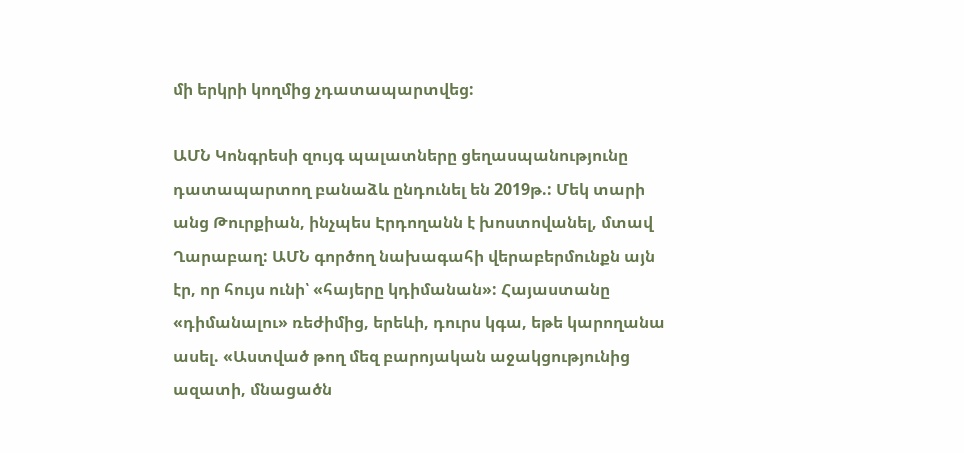մի երկրի կողմից չդատապարտվեց:

ԱՄՆ Կոնգրեսի զույգ պալատները ցեղասպանությունը դատապարտող բանաձև ընդունել են 2019թ.: Մեկ տարի անց Թուրքիան, ինչպես Էրդողանն է խոստովանել, մտավ Ղարաբաղ: ԱՄՆ գործող նախագահի վերաբերմունքն այն էր, որ հույս ունի՝ «հայերը կդիմանան»: Հայաստանը «դիմանալու» ռեժիմից, երեևի, դուրս կգա, եթե կարողանա ասել. «Աստված թող մեզ բարոյական աջակցությունից ազատի, մնացածն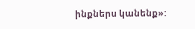ինքներս կանենք»: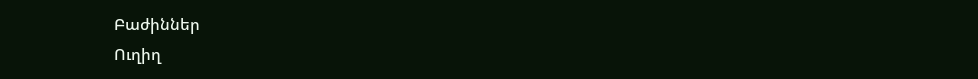Բաժիններ
Ուղիղ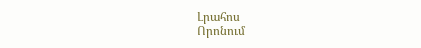Լրահոս
Որոնում